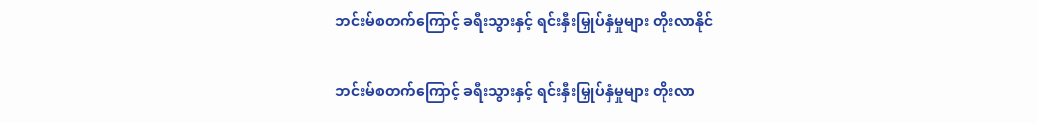ဘင်းမ်စတက်ကြောင့် ခရီးသွားနှင့် ရင်းနှီးမြှုပ်နှံမှုများ တိုးလာနိုင်

ဘင်းမ်စတက်ကြောင့် ခရီးသွားနှင့် ရင်းနှီးမြှုပ်နှံမှုများ တိုးလာ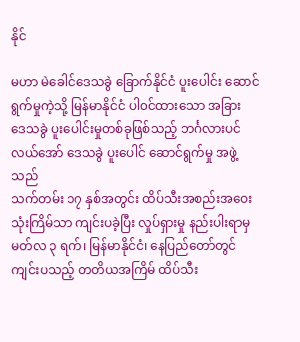နိုင်

မဟာ မဲခေါင်ဒေသခွဲ ခြောက်နိုင်ငံ ပူးပေါင်း ဆောင်ရွက်မှုကဲ့သို့ မြန်မာနိုင်ငံ ပါ၀င်ထားသော အခြား
ဒေသခွဲ ပူးပေါင်းမှုတစ်ခုဖြစ်သည့် ဘင်္ဂလားပင်လယ်အော် ဒေသခွဲ ပူးပေါင် ဆောင်ရွက်မှု အဖွဲ့သည်
သက်တမ်း ၁၇ နှစ်အတွင်း ထိပ်သီးအစည်းအဝေး သုံးကြိမ်သာ ကျင်းပခဲ့ပြီး လှုပ်ရှားမှု နည်းပါးရာမှ
မတ်လ ၃ ရက်၊ မြန်မာနိုင်ငံ၊ နေပြည်တော်တွင် ကျင်းပသည့် တတိယအကြိမ် ထိပ်သီး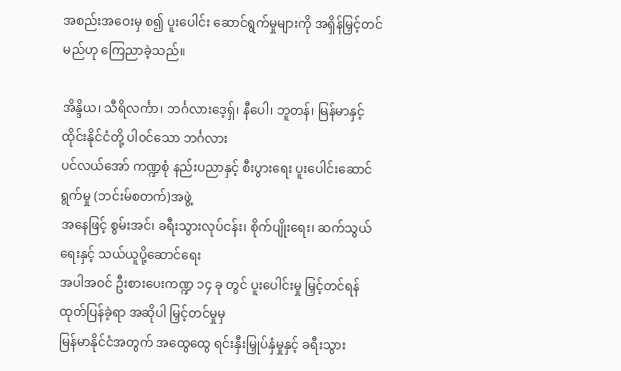အစည်းအဝေးမှ စ၍ ပူးပေါင်း ဆောင်ရွက်မှုများကို အရှိန်မြှင့်တင်မည်ဟု ကြေညာခဲ့သည်။

အိန္ဒိယ၊ သီရိလင်္ကာ၊ ဘင်္ဂလားဒေ့ရှ်၊ နီပေါ၊ ဘူတန်၊ မြန်မာနှင့်ထိုင်းနိုင်ငံတို့ ပါ၀င်သော ဘင်္ဂလား
ပင်လယ်အော် ကဏ္ဍစုံ နည်းပညာနှင့် စီးပွားရေး ပူးပေါင်းဆောင်ရွက်မှု (ဘင်းမ်စတက်)အဖွဲ့
အနေဖြင့် စွမ်းအင်၊ ခရီးသွားလုပ်ငန်း၊ စိုက်ပျိုးရေး၊ ဆက်သွယ်ရေးနှင့် သယ်ယူပို့ဆောင်ရေး
အပါအဝင် ဦးစားပေးကဏ္ဍ ၁၄ ခု တွင် ပူးပေါင်းမှု မြှင့်တင်ရန် ထုတ်ပြန်ခဲ့ရာ အဆိုပါ မြှင့်တင်မှုမှ
မြန်မာနိုင်ငံအတွက် အထွေထွေ ရင်းနှီးမြှုပ်နှံမှုနှင့် ခရီးသွား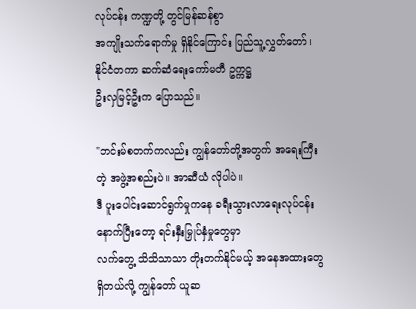လုပ်ငန်း ကဏ္ဍတို့ တွင်မြန်ဆန်စွာ
အကျိုးသက်ရောက်မှု ရှိနိုင်ကြောင်း ပြည်သူ့လွှတ်တော်၊ နိုင်ငံတကာ ဆက်ဆံရေးကော်မတီ ဥက္ကဋ္ဌ
ဦးလှမြင့်ဦးက ပြောသည်။

"ဘင်းမ်စတက်ကလည်း ကျွန်တော်တို့အတွက် အရေးကြီးတဲ့ အဖွဲ့အစည်းပဲ။ အာဆီယံ လိုပါပဲ။
ဒီ ပူးပေါင်းဆောင်ရွက်မှုကနေ ခရီးသွားလာရေးလုပ်ငန်း နောက်ပြီးတော့ ရင်းနှီးမြှုပ်နှံမှုတွေမှာ
လက်တွေ့ သိသိသာသာ တိုးတက်နိုင်မယ့် အနေအထားတွေရှိတယ်လို့ ကျွန်တော် ယူဆ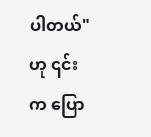ပါတယ်"
ဟု ၎င်းက ပြော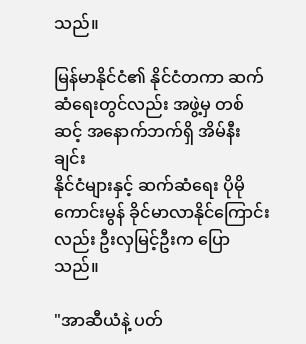သည်။

မြန်မာနိုင်ငံ၏ နိုင်ငံတကာ ဆက်ဆံရေးတွင်လည်း အဖွဲ့မှ တစ်ဆင့် အနောက်ဘက်ရှိ အိမ်နီးချင်း
နိုင်ငံများနှင့် ဆက်ဆံရေး ပိုမိုကောင်းမွန် ခိုင်မာလာနိုင်ကြောင်းလည်း ဦးလှမြင့်ဦးက ပြောသည်။

"အာဆီယံနဲ့ ပတ်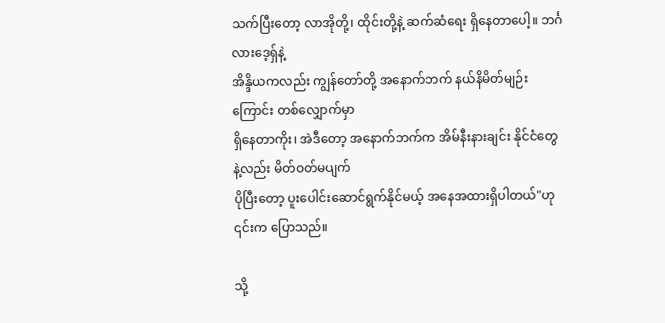သက်ပြီးတော့ လာအိုတို့၊ ထိုင်းတို့နဲ့ ဆက်ဆံရေး ရှိနေတာပေါ့။ ဘင်္ဂလားဒေ့ရှ်နဲ့
အိန္ဒိယကလည်း ကျွန်တော်တို့ အနောက်ဘက် နယ်နိမိတ်မျဉ်းကြောင်း တစ်လျှောက်မှာ
ရှိနေတာကိုး၊ အဲဒီတော့ အနောက်ဘက်က အိမ်နီးနားချင်း နိုင်ငံတွေနဲ့လည်း မိတ်ဝတ်မပျက်
ပိုပြီးတော့ ပူးပေါင်းဆောင်ရွက်နိုင်မယ့် အနေအထားရှိပါတယ်"ဟု ၎င်းက ပြောသည်။

သို့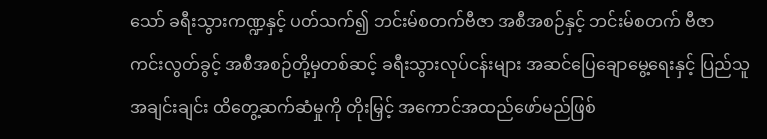သော် ခရီးသွားကဏ္ဍနှင့် ပတ်သက်၍ ဘင်းမ်စတက်ဗီဇာ အစီအစဉ်နှင့် ဘင်းမ်စတက် ဗီဇာ
ကင်းလွတ်ခွင့် အစီအစဉ်တို့မှတစ်ဆင့် ခရီးသွားလုပ်ငန်းများ အဆင်ပြေချောမွေ့ရေးနှင့် ပြည်သူ
အချင်းချင်း ထိတွေ့ဆက်ဆံမှုကို တိုးမြှင့် အကောင်အထည်ဖော်မည်ဖြစ်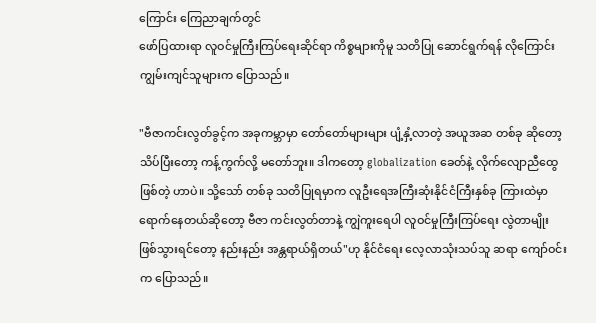ကြောင်း ကြေညာချက်တွင်
ဖော်ပြထားရာ လူဝင်မှုကြီးကြပ်ရေးဆိုင်ရာ ကိစ္စများကိုမူ သတိပြု ဆောင်ရွက်ရန် လိုကြောင်း
ကျွမ်းကျင်သူများက ပြောသည်။

"ဗီဇာကင်းလွတ်ခွင့်က အခုကမ္ဘာမှာ တော်တော်များများ ပျံ့နှံ့လာတဲ့ အယူအဆ တစ်ခု ဆိုတော့
သိပ်ပြီးတော့ ကန့်ကွက်လို့ မတော်ဘူး။ ဒါကတော့ globalization ခေတ်နဲ့ လိုက်လျောညီထွေ
ဖြစ်တဲ့ ဟာပဲ။ သို့သော် တစ်ခု သတိပြုရမှာက လူဦးရေအကြီးဆုံးနိုင်ငံကြီးနှစ်ခု ကြားထဲမှာ
ရောက်နေတယ်ဆိုတော့ ဗီဇာ ကင်းလွတ်တာနဲ့ ကျွဲကူးရေပါ လူဝင်မှုကြီးကြပ်ရေး လွဲတာမျိုး
ဖြစ်သွားရင်တော့ နည်းနည်း အန္တရာယ်ရှိတယ်"ဟု နိုင်ငံရေး လေ့လာသုံးသပ်သူ ဆရာ ကျော်ဝင်း
က ပြောသည်။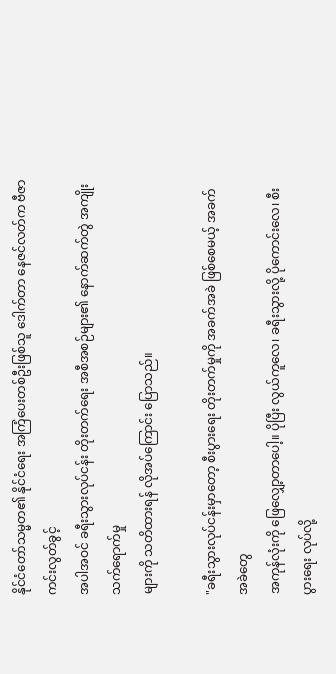နိုင်ငံတော်သမ္မတ၏ နိုင်ငံရေး အကြံပေးတစ်ဦးဖြစ်သူ ဒေါက်တာ နေဇင်လတ်က ဗီဇာကင်းလွတ်ခွင့်
အပါအဝင် ခရီးသွားလုပ်ငန်း တိုးတက်ရေး အစီအစဉ်များ၏ နောက်ဆက်တွဲ အကျိုးသက်ရောက်မှု
များကို သတိထားရန် လိုအပ်ကြောင်း ပြောသည်။

"ခရီးသွားလုပ်ငန်းမှာတော့ စီးပွားရေး တိုးတက်မှုကို အခက်အခဲ ဖြစ်စေမယ့် အခက်အခဲတွေ
အကုန်လုံးကို ဖြေလျှော့တာပေါ့။ ပိုပြီး လွယ်ကူလေ၊ ခရီးသွားလို့ ပိုကောင်းလေ၊ စီးပွားရေး လုပ်လို့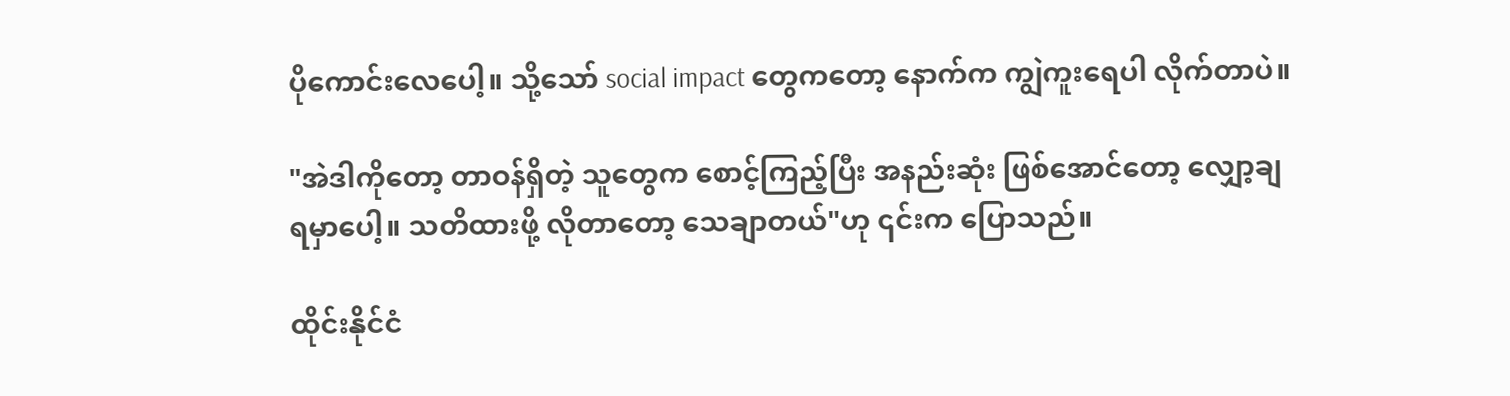ပိုကောင်းလေပေါ့။ သို့သော် social impact တွေကတော့ နောက်က ကျွဲကူးရေပါ လိုက်တာပဲ။

"အဲဒါကိုတော့ တာဝန်ရှိတဲ့ သူတွေက စောင့်ကြည့်ပြီး အနည်းဆုံး ဖြစ်အောင်တော့ လျှော့ချ
ရမှာပေါ့။ သတိထားဖို့ လိုတာတော့ သေချာတယ်"ဟု ၎င်းက ပြောသည်။

ထိုင်းနိုင်ငံ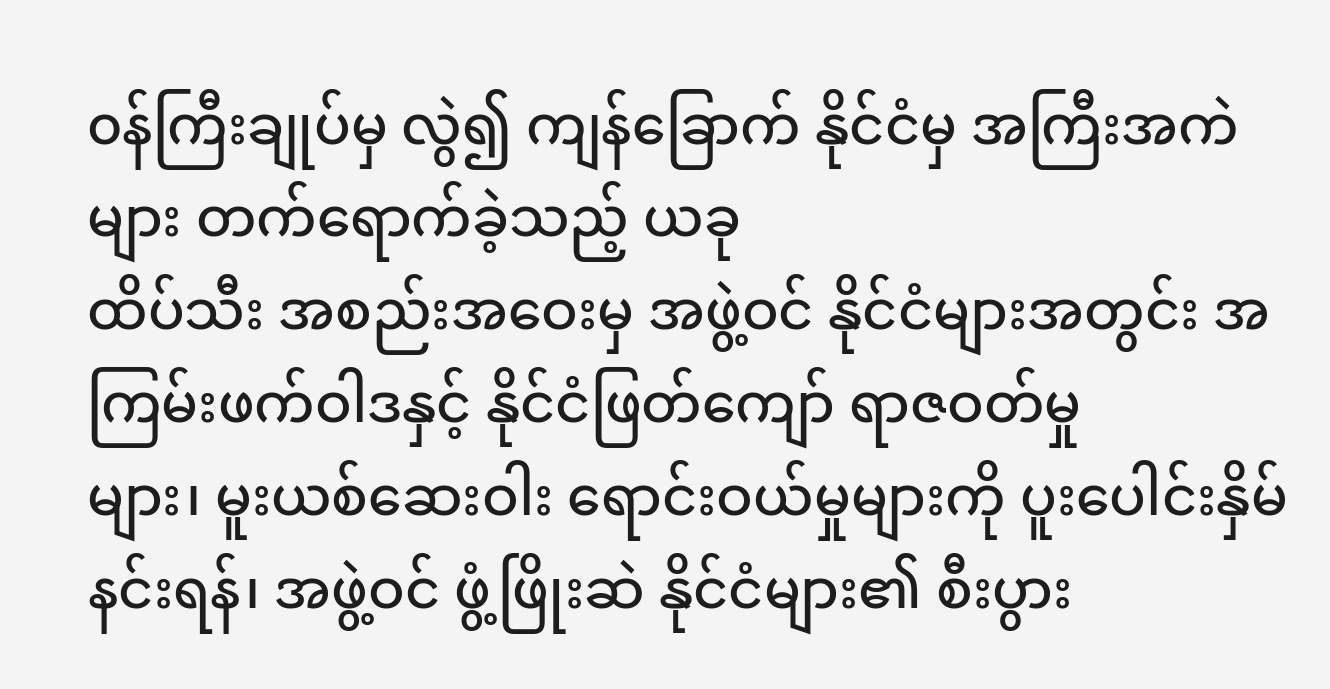၀န်ကြီးချုပ်မှ လွဲ၍ ကျန်ခြောက် နိုင်ငံမှ အကြီးအကဲများ တက်ရောက်ခဲ့သည့် ယခု
ထိပ်သီး အစည်းအဝေးမှ အဖွဲ့ဝင် နိုင်ငံများအတွင်း အကြမ်းဖက်ဝါဒနှင့် နိုင်ငံဖြတ်ကျော် ရာဇဝတ်မှု
များ၊ မူးယစ်ဆေးဝါး ရောင်းဝယ်မှုများကို ပူးပေါင်းနှိမ်နင်းရန်၊ အဖွဲ့ဝင် ဖွံ့ဖြိုးဆဲ နိုင်ငံများ၏ စီးပွား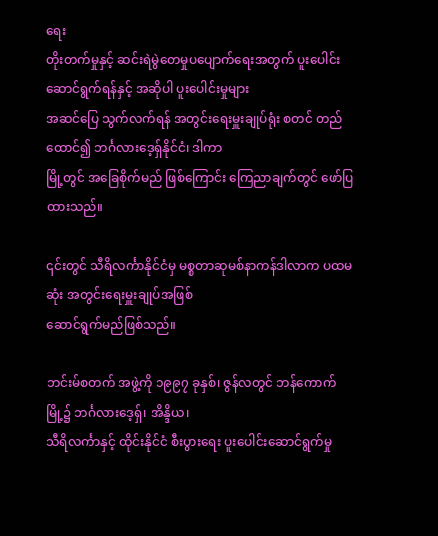ရေး
တိုးတက်မှုနှင့် ဆင်းရဲမွဲတေမှုပပျောက်ရေးအတွက် ပူးပေါင်းဆောင်ရွက်ရန်နှင့် အဆိုပါ ပူးပေါင်းမှုများ
အဆင်ပြေ သွက်လက်ရန် အတွင်းရေးမှူးချုပ်ရုံး စတင် တည်ထောင်၍ ဘင်္ဂလားဒေ့ရှ်နိုင်ငံ၊ ဒါကာ
မြို့တွင် အခြေစိုက်မည် ဖြစ်ကြောင်း ကြေညာချက်တွင် ဖော်ပြထားသည်။

၎င်းတွင် သီရိလင်္ကာနိုင်ငံမှ မစ္စတာဆုမစ်နာကန်ဒါလာက ပထမဆုံး အတွင်းရေးမှူးချုပ်အဖြစ်
ဆောင်ရွက်မည်ဖြစ်သည်။

ဘင်းမ်စတက် အဖွဲ့ကို ၁၉၉၇ ခုနှစ်၊ ဇွန်လတွင် ဘန်ကောက်မြို့၌ ဘင်္ဂလားဒေ့ရှ်၊ အိန္ဒိယ၊
သီရိလင်္ကာနှင့် ထိုင်းနိုင်ငံ စီးပွားရေး ပူးပေါင်းဆောင်ရွက်မှု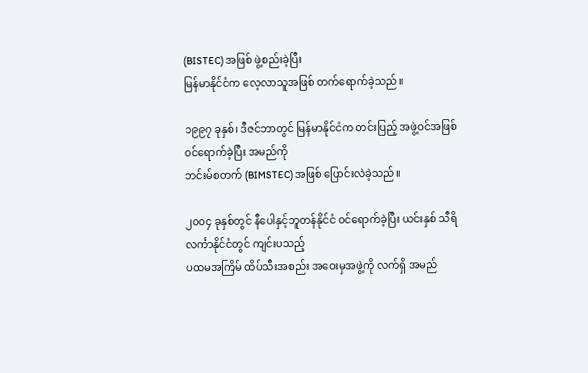(BISTEC) အဖြစ် ဖွဲ့စည်းခဲ့ပြီး
မြန်မာနိုင်ငံက လေ့လာသူအဖြစ် တက်ရောက်ခဲ့သည်။

၁၉၉၇ ခုနှစ်၊ ဒီဇင်ဘာတွင် မြန်မာနိုင်ငံက တင်းပြည့် အဖွဲ့ဝင်အဖြစ် ၀င်ရောက်ခဲ့ပြီး အမည်ကို
ဘင်းမ်စတက် (BIMSTEC) အဖြစ် ပြောင်းလဲခဲ့သည်။

၂၀၀၄ ခုနှစ်တွင် နီပေါနှင့်ဘူတန်နိုင်ငံ ၀င်ရောက်ခဲ့ပြီး ယင်းနှစ် သီရိလင်္ကာနိုင်ငံတွင် ကျင်းပသည့်
ပထမအကြိမ် ထိပ်သီးအစည်း အဝေးမှအဖွဲ့ကို လက်ရှိ အမည်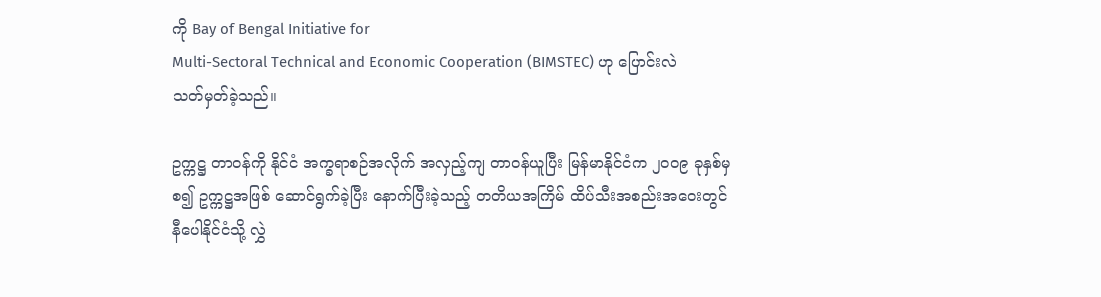ကို Bay of Bengal Initiative for
Multi-Sectoral Technical and Economic Cooperation (BIMSTEC) ဟု ပြောင်းလဲ
သတ်မှတ်ခဲ့သည်။

ဥက္ကဋ္ဌ တာဝန်ကို နိုင်ငံ အက္ခရာစဉ်အလိုက် အလှည့်ကျ တာဝန်ယူပြီး မြန်မာနိုင်ငံက ၂၀၀၉ ခုနှစ်မှ
စ၍ ဥက္ကဋ္ဌအဖြစ် ဆောင်ရွက်ခဲ့ပြီး နောက်ပြီးခဲ့သည့် တတိယအကြိမ် ထိပ်သီးအစည်းအဝေးတွင်
နီပေါနိုင်ငံသို့ လွှဲ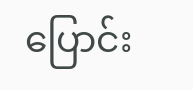ပြောင်း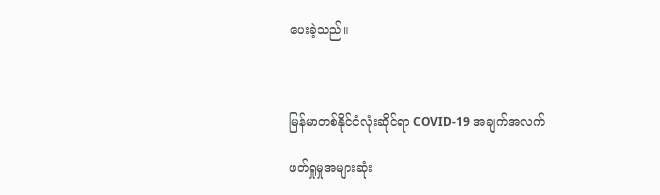ပေးခဲ့သည်။



မြန်မာတစ်နိုင်ငံလုံးဆိုင်ရာ COVID-19 အချက်အလက်

ဖတ်ရှုမှုအများဆုံး